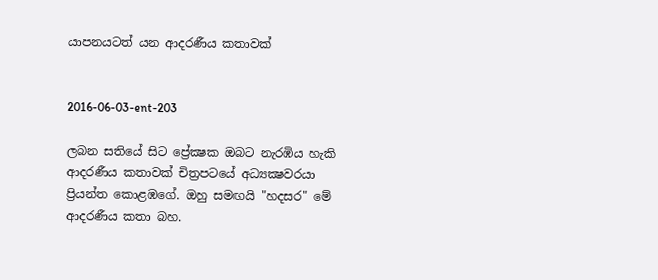යාපනයටත් යන ආදරණීය කතාවක්


2016-06-03-ent-203

ලබන සතියේ සිට ප්‍රේක්‍ෂක ඔබට නැරඹිය හැකි ආදරණීය කතාවක් චිත්‍රපටයේ අධ්‍යක්‍ෂවරයා ප්‍රියන්ත කොළඹගේ. ඔහු සමඟයි "හදසර" මේ ආදරණීය කතා බහ.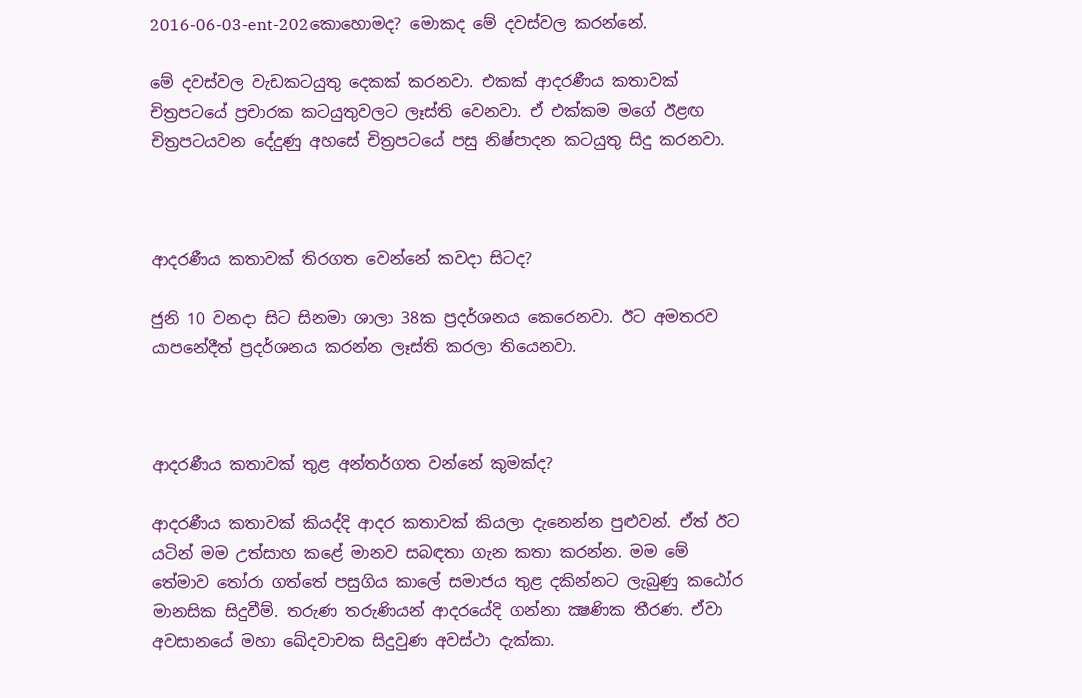2016-06-03-ent-202කොහොමද? මොකද මේ දවස්වල කරන්නේ.

මේ දවස්වල වැඩකටයුතු දෙකක් කරනවා. එකක් ආදරණීය කතාවක් චිත්‍රපටයේ ප්‍රචාරක කටයුතුවලට ලෑස්ති වෙනවා. ඒ එක්කම මගේ ඊළඟ චිත්‍රපටයවන දේදුණු අහසේ චිත්‍රපටයේ පසු නිෂ්පාදන කටයුතු සිදු කරනවා.



ආදරණීය කතාවක් තිරගත වෙන්නේ කවදා සිටද?

ජුනි 10 වනදා සිට සිනමා ශාලා 38ක ප්‍රදර්ශනය කෙරෙනවා. ඊට අමතරව යාපනේදීත් ප්‍රදර්ශනය කරන්න ලෑස්ති කරලා තියෙනවා.



ආදරණීය කතාවක් තුළ අන්තර්ගත වන්නේ කුමක්ද?

ආදරණීය කතාවක් කියද්දි ආදර කතාවක් කියලා දැනෙන්න පුළුවන්. ඒත් ඊට යටින් මම උත්සාහ කළේ මානව සබඳතා ගැන කතා කරන්න. මම මේ තේමාව තෝරා ගත්තේ පසුගිය කාලේ සමාජය තුළ දකින්නට ලැබුණු කඨෝර මානසික සිදුවීම්. තරුණ තරුණියන් ආදරයේදි ගන්නා ක්‍ෂණික තීරණ. ඒවා අවසානයේ මහා ඛේදවාචක සිදුවුණ අවස්ථා දැක්කා.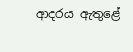ආදරය ඇතුළේ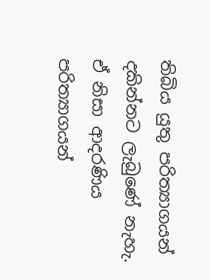තිබිය යුතු පරිත්‍යාගයන් දකින්නට ලැබුණේ නැහැ. ඒ නිසා ආදරණිය පරිත්‍යාගයන්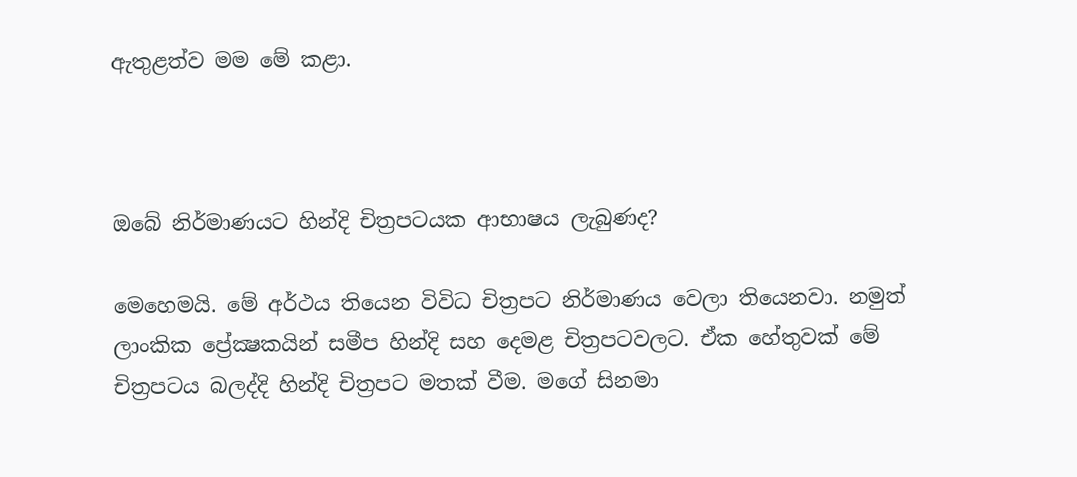ඇතුළත්ව මම මේ කළා.



ඔබේ නිර්මාණයට හින්දි චිත්‍රපටයක ආභාෂය ලැබුණද?

මෙහෙමයි. මේ අර්ථය තියෙන විවිධ චිත්‍රපට නිර්මාණය වෙලා තියෙනවා. නමුත් ලාංකික ප්‍රේක්‍ෂකයින් සමීප හින්දි සහ දෙමළ චිත්‍රපටවලට. ඒක හේතුවක් මේ චිත්‍රපටය බලද්දි හින්දි චිත්‍රපට මතක් වීම. මගේ සිනමා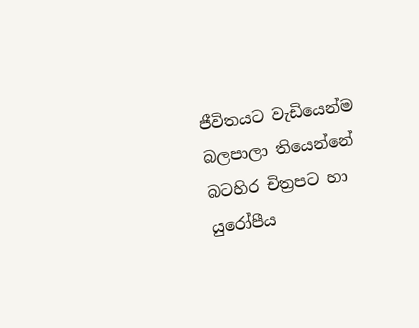ජීවිතයට වැඩියෙන්ම බලපාලා තියෙන්නේ බටහිර චිත්‍රපට හා යුරෝපීය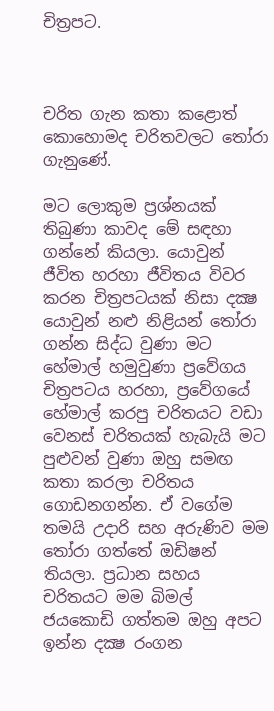චිත්‍රපට.



චරිත ගැන කතා කළොත් කොහොමද චරිතවලට තෝරා ගැනුණේ.

මට ලොකුම ප්‍රශ්නයක් තිබුණා කාවද මේ සඳහා ගන්නේ කියලා. යොවුන් ජීවිත හරහා ජීවිතය විවර කරන චිත්‍රපටයක් නිසා දක්‍ෂ යොවුන් නළු නිළියන් තෝරා ගන්න සිද්ධ වුණා මට හේමාල් හමුවුණා ප්‍රවේගය චිත්‍රපටය හරහා, ප්‍රවේගයේ හේමාල් කරපු චරිතයට වඩා වෙනස් චරිතයක් හැබැයි මට පුළුවන් වුණා ඔහු සමඟ කතා කරලා චරිතය ගොඩනගන්න. ඒ වගේම තමයි උදාරි සහ අරුණිව මම තෝරා ගත්තේ ඔඩිෂන් තියලා. ප්‍රධාන සහය චරිතයට මම බිමල් ජයකොඩි ගත්තම ඔහු අපට ඉන්න දක්‍ෂ රංගන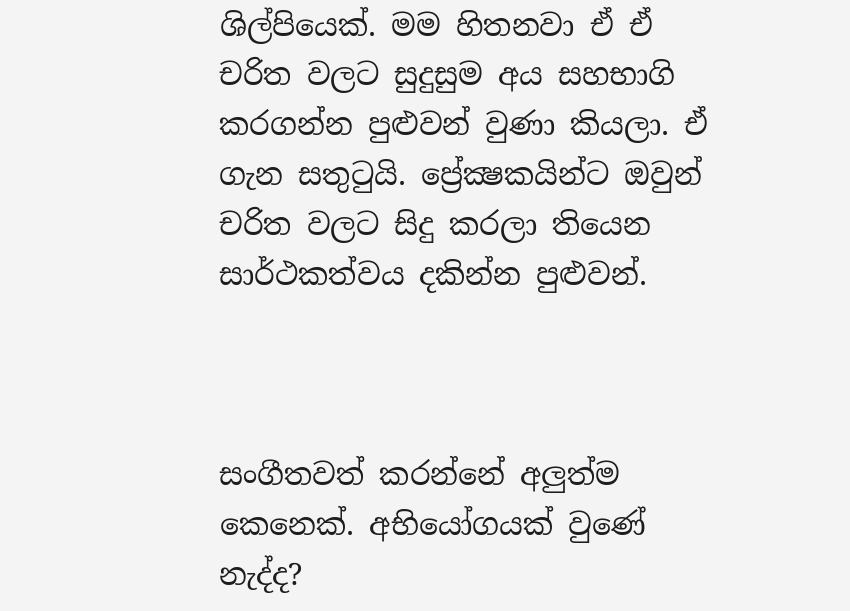ශිල්පියෙක්. මම හිතනවා ඒ ඒ චරිත වලට සුදුසුම අය සහභාගි කරගන්න පුළුවන් වුණා කියලා. ඒ ගැන සතුටුයි. ප්‍රේක්‍ෂකයින්ට ඔවුන් චරිත වලට සිදු කරලා තියෙන සාර්ථකත්වය දකින්න පුළුවන්.



සංගීතවත් කරන්නේ අලුත්ම කෙනෙක්. අභියෝගයක් වුණේ නැද්ද?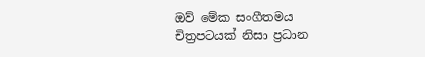ඔව් මේක සංගීතමය චිත්‍රපටයක් නිසා ප්‍රධාන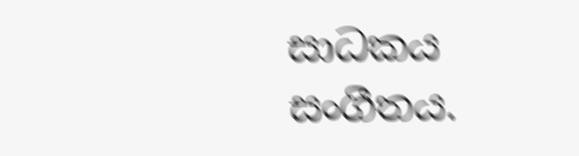සාධකය සංගීතය.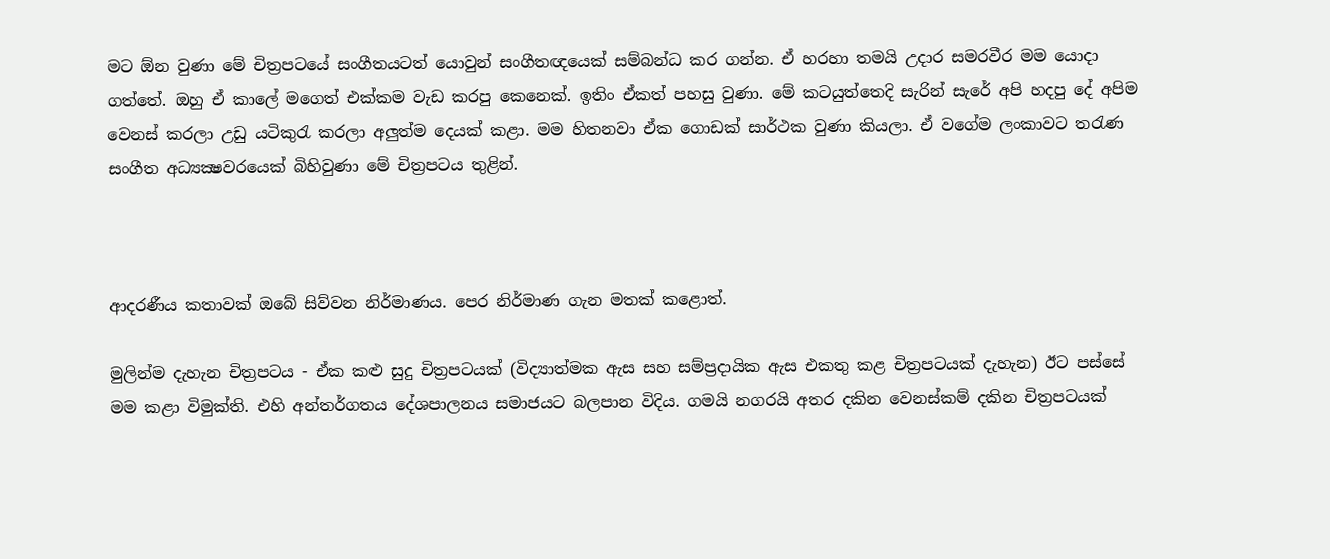මට ඕන වුණා මේ චිත්‍රපටයේ සංගීතයටත් යොවුන් සංගීතඥයෙක් සම්බන්ධ කර ගන්න. ඒ හරහා තමයි උදාර සමරවීර මම යොදා ගත්තේ. ඔහු ඒ කාලේ මගෙත් එක්කම වැඩ කරපු කෙනෙක්. ඉතිං ඒකත් පහසු වුණා. මේ කටයුත්තෙදි සැරින් සැරේ අපි හදපු දේ අපිම වෙනස් කරලා උඩු යටිකුරැ කරලා අලුත්ම දෙයක් කළා. මම හිතනවා ඒක ගොඩක් සාර්ථක වුණා කියලා. ඒ වගේම ලංකාවට තරැණ සංගීත අධ්‍යක්‍ෂවරයෙක් බිහිවුණා මේ චිත්‍රපටය තුළින්.



ආදරණීය කතාවක් ඔබේ සිව්වන නිර්මාණය. පෙර නිර්මාණ ගැන මතක් කළොත්.

මුලින්ම දැහැන චිත්‍රපටය - ඒක කළු සුදු චිත්‍රපටයක් (විද්‍යාත්මක ඇස සහ සම්ප්‍රදායික ඇස එකතු කළ චිත්‍රපටයක් දැහැන) ඊට පස්සේ මම කළා විමුක්ති. එහි අන්තර්ගතය දේශපාලනය සමාජයට බලපාන විදිය. ගමයි නගරයි අතර දකින වෙනස්කම් දකින චිත්‍රපටයක්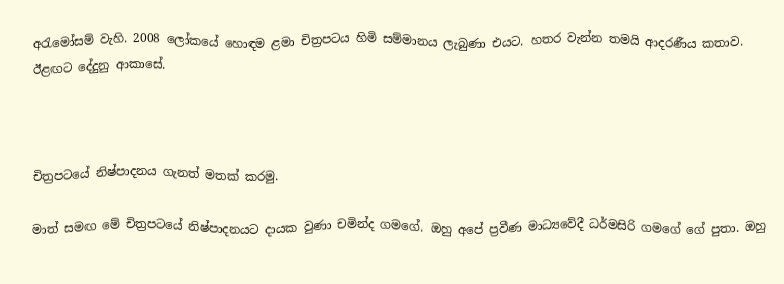අරැමෝසම් වැහි. 2008 ලෝකයේ හොඳම ළමා චිත්‍රපටය හිමි සම්මානය ලැබුණා එයට. හතර වැන්න තමයි ආදරණීය කතාව. ඊළඟට දේදුනු ආකාසේ.



චිත්‍රපටයේ නිෂ්පාදනය ගැනත් මතක් කරමු.

මාත් සමඟ මේ චිත්‍රපටයේ නිෂ්පාදනයට දායක වුණා චමින්ද ගමගේ. ඔහු අපේ ප්‍රවීණ මාධ්‍යවේදී ධර්මසිරි ගමගේ ගේ පුතා. ඔහු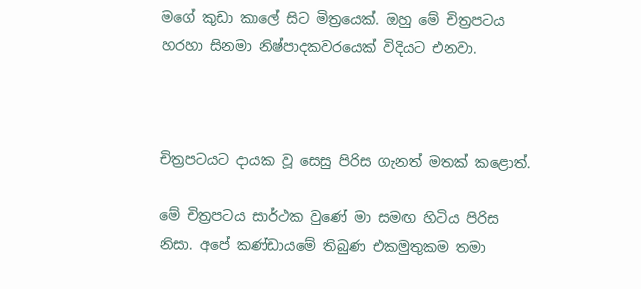මගේ කුඩා කාලේ සිට මිත්‍රයෙක්. ඔහු මේ චිත්‍රපටය හරහා සිනමා නිෂ්පාදකවරයෙක් විදියට එනවා.



චිත්‍රපටයට දායක වූ සෙසු පිරිස ගැනත් මතක් කළොත්.

මේ චිත්‍රපටය සාර්ථක වුණේ මා සමඟ හිටිය පිරිස නිසා. අපේ කණ්ඩායමේ තිබුණ එකමුතුකම තමා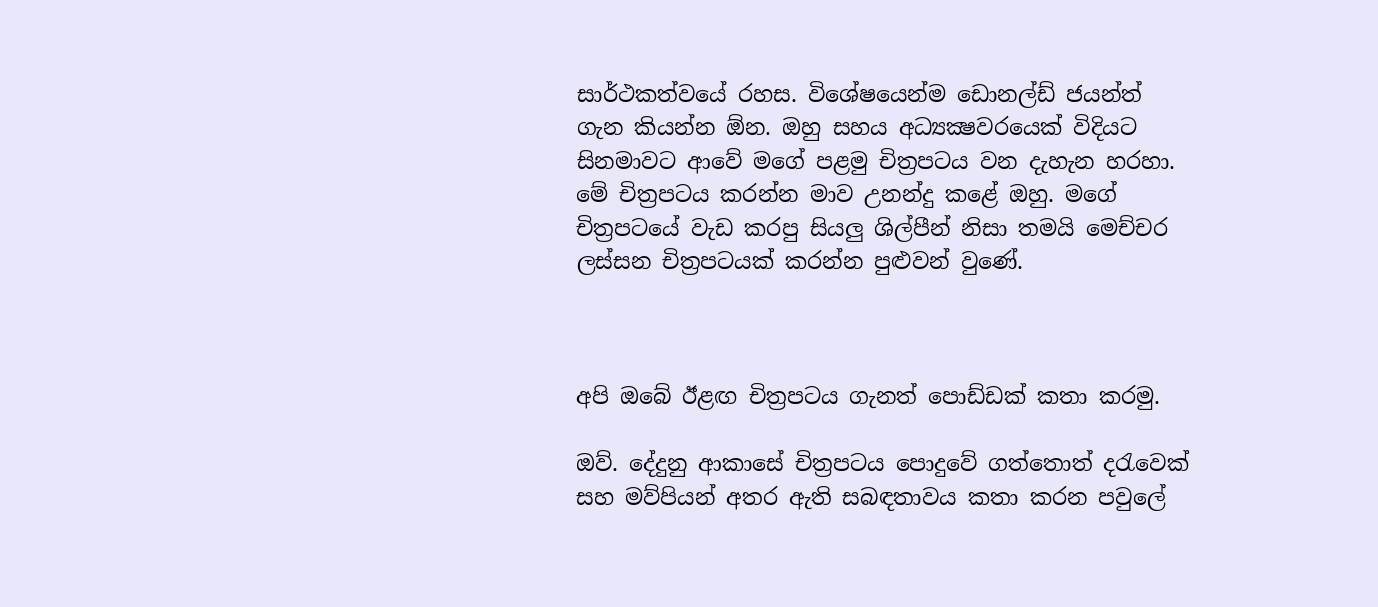සාර්ථකත්වයේ රහස. විශේෂයෙන්ම ඩොනල්ඩ් ජයන්ත් ගැන කියන්න ඕන. ඔහු සහය අධ්‍යක්‍ෂවරයෙක් විදියට සිනමාවට ආවේ මගේ පළමු චිත්‍රපටය වන දැහැන හරහා. මේ චිත්‍රපටය කරන්න මාව උනන්දු කළේ ඔහු. මගේ චිත්‍රපටයේ වැඩ කරපු සියලු ශිල්පීන් නිසා තමයි මෙච්චර ලස්සන චිත්‍රපටයක් කරන්න පුළුවන් වුණේ.



අපි ඔබේ ඊළඟ චිත්‍රපටය ගැනත් පොඩ්ඩක් කතා කරමු.

ඔව්. දේදුනු ආකාසේ චිත්‍රපටය පොදුවේ ගත්තොත් දරැවෙක් සහ මව්පියන් අතර ඇති සබඳතාවය කතා කරන පවුලේ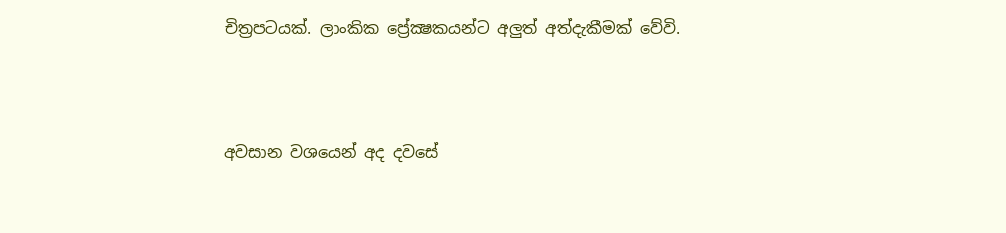චිත්‍රපටයක්. ලාංකික ප්‍රේක්‍ෂකයන්ට අලුත් අත්දැකීමක් වේවි.



අවසාන වශයෙන් අද දවසේ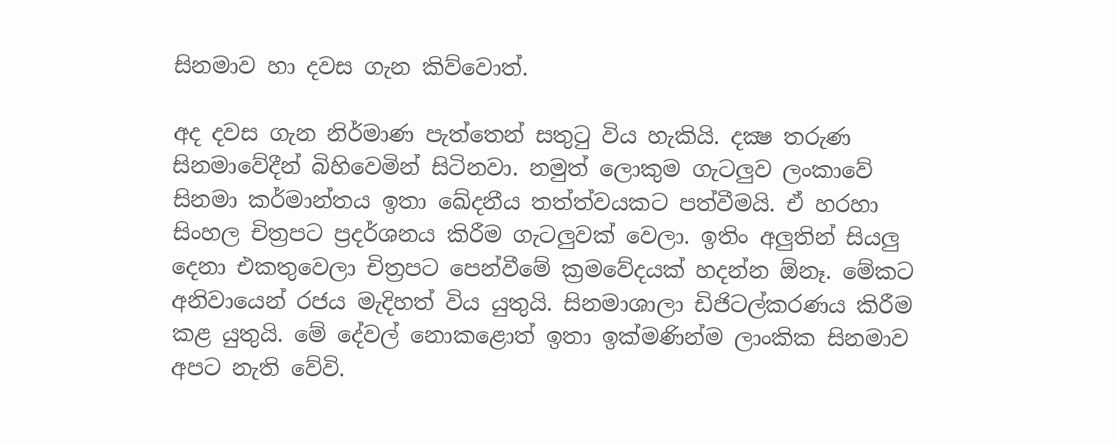සිනමාව හා දවස ගැන කිව්වොත්.

අද දවස ගැන නිර්මාණ පැත්තෙන් සතුටු විය හැකියි. දක්‍ෂ තරුණ සිනමාවේදීන් බිහිවෙමින් සිටිනවා. නමුත් ලොකුම ගැටලුව ලංකාවේ සිනමා කර්මාන්තය ඉතා ඛේදනීය තත්ත්වයකට පත්වීමයි. ඒ හරහා සිංහල චිත්‍රපට ප්‍රදර්ශනය කිරීම ගැටලුවක් වෙලා. ඉතිං අලුතින් සියලු දෙනා එකතුවෙලා චිත්‍රපට පෙන්වීමේ ක්‍රමවේදයක් හදන්න ඕනෑ. මේකට අනිවා‍යෙන් රජය මැදිහත් විය යුතුයි. සිනමාශාලා ඩිජිටල්කරණය කිරීම කළ යුතුයි. මේ දේවල් නොකළොත් ඉතා ඉක්මණින්ම ලාංකික සිනමාව අපට නැති වේවි.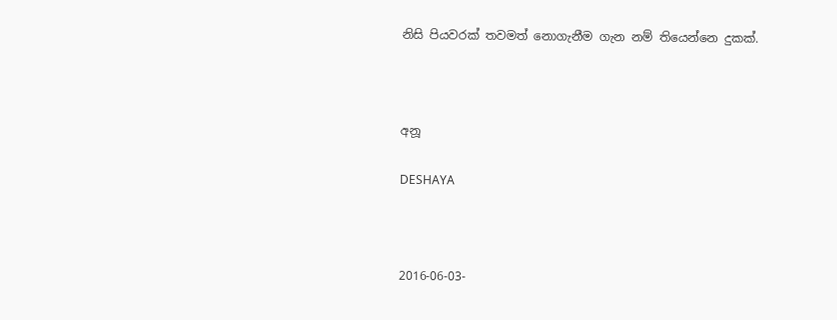නිසි පියවරක් තවමත් නොගැනීම ගැන නම් තියෙන්නෙ දුකක්.



අනූ

DESHAYA



2016-06-03-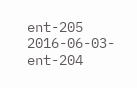ent-205
2016-06-03-ent-204